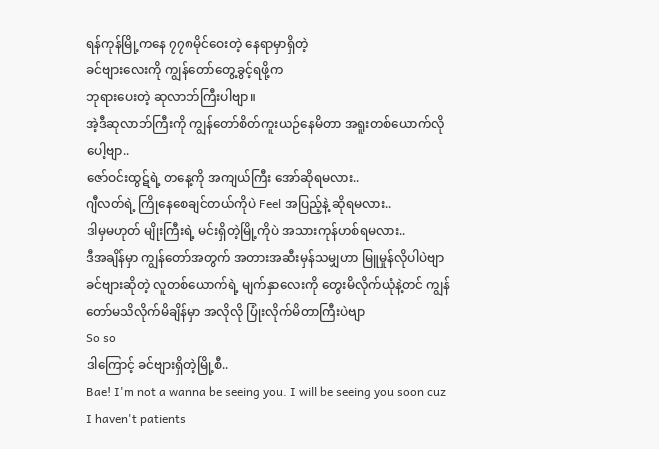ရန်ကုန်မြို့ကနေ ၇၇၈မိုင်ဝေးတဲ့ နေရာမှာရှိတဲ့
ခင်ဗျားလေးကို ကျွန်တော်တွေ့ခွင့်ရဖို့က
ဘုရားပေးတဲ့ ဆုလာဘ်ကြီးပါဗျာ။
အဲ့ဒီဆုလာဘ်ကြီးကို ကျွန်တော်စိတ်ကူးယဉ်နေမိတာ အရူးတစ်ယောက်လိုပေါ့ဗျာ..
ဇော်ဝင်းထွဋ်ရဲ့ တနေ့ကို အကျယ်ကြီး အော်ဆိုရမလား..
ဂျီလတ်ရဲ့ ကြိုနေစေချင်တယ်ကိုပဲ Feel အပြည့်နဲ့ ဆိုရမလား..
ဒါမှမဟုတ် မျိုးကြီးရဲ့ မင်းရှိတဲ့မြို့ကိုပဲ အသားကုန်ဟစ်ရမလား..
ဒီအချိန်မှာ ကျွန်တော်အတွက် အတားအဆီးမှန်သမျှဟာ မြူမှုန်လိုပါပဲဗျာ
ခင်ဗျားဆိုတဲ့ လူတစ်ယောက်ရဲ့ မျက်နှာလေးကို တွေးမိလိုက်ယုံနဲ့တင် ကျွန်တော်မသိလိုက်မိချိန်မှာ အလိုလို ပြုံးလိုက်မိတာကြီးပဲဗျာ
So so
ဒါကြောင့် ခင်ဗျားရှိတဲ့မြို့စီ..
Bae! I'm not a wanna be seeing you. I will be seeing you soon cuz I haven't patients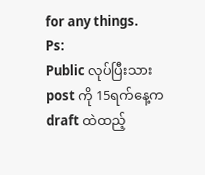for any things.
Ps:
Public လုပ်ပြီးသား post ကို 15ရက်နေ့က draft ထဲထည့်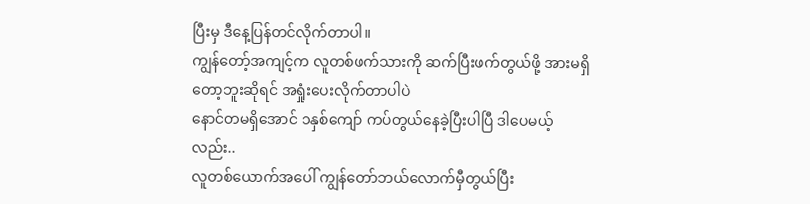ပြီးမှ ဒီနေ့ပြန်တင်လိုက်တာပါ။
ကျွန်တော့်အကျင့်က လူတစ်ဖက်သားကို ဆက်ပြီးဖက်တွယ်ဖို့ အားမရှိတော့ဘူးဆိုရင် အရှုံးပေးလိုက်တာပါပဲ
နောင်တမရှိအောင် ၁နှစ်ကျော် ကပ်တွယ်နေခဲ့ပြီးပါပြီ ဒါပေမယ့်လည်း..
လူတစ်ယောက်အပေါ် ကျွန်တော်ဘယ်လောက်မှီတွယ်ပြီး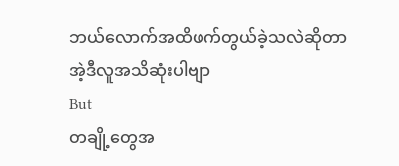ဘယ်လောက်အထိဖက်တွယ်ခဲ့သလဲဆိုတာ အဲ့ဒီလူအသိဆုံးပါဗျာ
But
တချို့တွေအ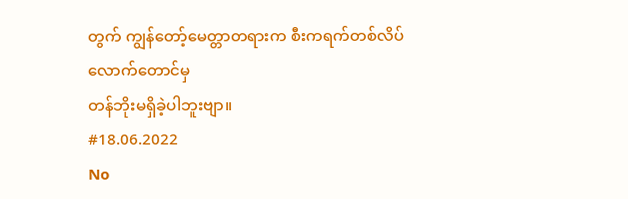တွက် ကျွန်တော့်မေတ္တာတရားက စီးကရက်တစ်လိပ်လောက်တောင်မှ
တန်ဘိုးမရှိခဲ့ပါဘူးဗျာ။
#18.06.2022
No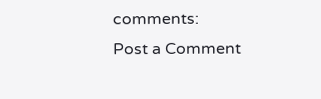comments:
Post a Comment